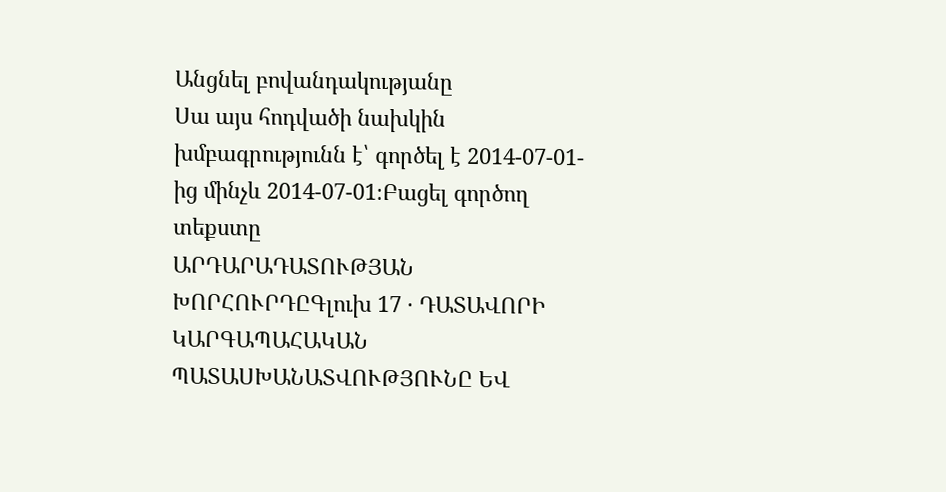Անցնել բովանդակությանը
Սա այս հոդվածի նախկին խմբագրությունն է՝ գործել է 2014-07-01-ից մինչև 2014-07-01։Բացել գործող տեքստը
ԱՐԴԱՐԱԴԱՏՈՒԹՅԱՆ ԽՈՐՀՈՒՐԴԸԳլուխ 17 · ԴԱՏԱՎՈՐԻ ԿԱՐԳԱՊԱՀԱԿԱՆ ՊԱՏԱՍԽԱՆԱՏՎՈՒԹՅՈՒՆԸ ԵՎ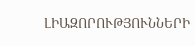ԼԻԱԶՈՐՈՒԹՅՈՒՆՆԵՐԻ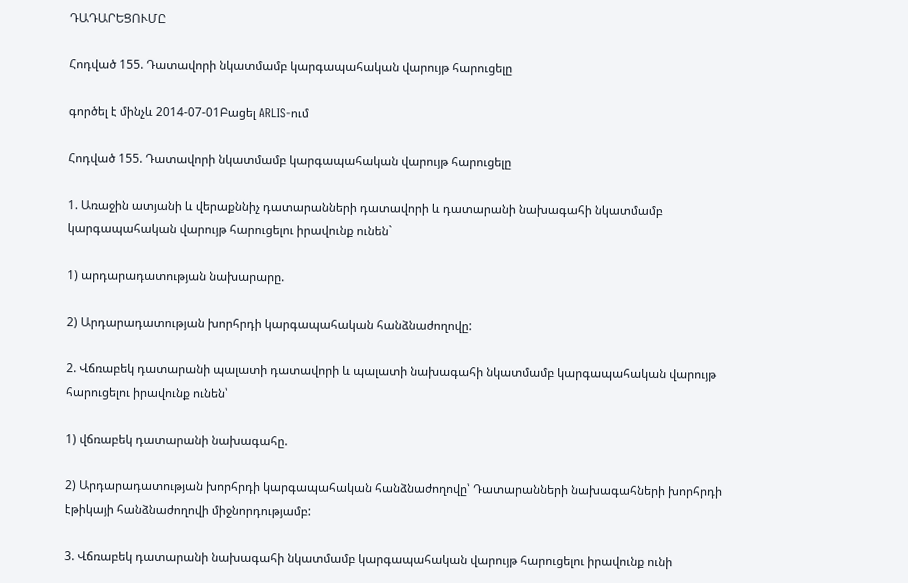ԴԱԴԱՐԵՑՈՒՄԸ

Հոդված 155. Դատավորի նկատմամբ կարգապահական վարույթ հարուցելը

գործել է մինչև 2014-07-01Բացել ARLIS-ում

Հոդված 155. Դատավորի նկատմամբ կարգապահական վարույթ հարուցելը

1. Առաջին ատյանի և վերաքննիչ դատարանների դատավորի և դատարանի նախագահի նկատմամբ կարգապահական վարույթ հարուցելու իրավունք ունեն`

1) արդարադատության նախարարը.

2) Արդարադատության խորհրդի կարգապահական հանձնաժողովը:

2. Վճռաբեկ դատարանի պալատի դատավորի և պալատի նախագահի նկատմամբ կարգապահական վարույթ հարուցելու իրավունք ունեն՝

1) վճռաբեկ դատարանի նախագահը.

2) Արդարադատության խորհրդի կարգապահական հանձնաժողովը՝ Դատարանների նախագահների խորհրդի էթիկայի հանձնաժողովի միջնորդությամբ:

3. Վճռաբեկ դատարանի նախագահի նկատմամբ կարգապահական վարույթ հարուցելու իրավունք ունի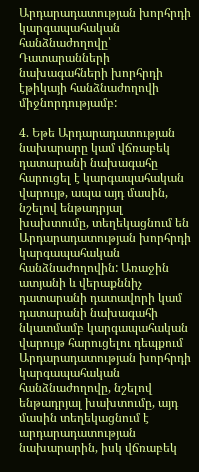Արդարադատության խորհրդի կարգապահական հանձնաժողովը՝ Դատարանների նախագահների խորհրդի էթիկայի հանձնաժողովի միջնորդությամբ:

4. Եթե Արդարադատության նախարարը կամ վճռաբեկ դատարանի նախագահը հարուցել է կարգապահական վարույթ, ապա այդ մասին, նշելով ենթադրյալ խախտումը, տեղեկացնում են Արդարադատության խորհրդի կարգապահական հանձնաժողովին: Առաջին ատյանի և վերաքննիչ դատարանի դատավորի կամ դատարանի նախագահի նկատմամբ կարգապահական վարույթ հարուցելու դեպքում Արդարադատության խորհրդի կարգապահական հանձնաժողովը, նշելով ենթադրյալ խախտումը, այդ մասին տեղեկացնում է արդարադատության նախարարին, իսկ վճռաբեկ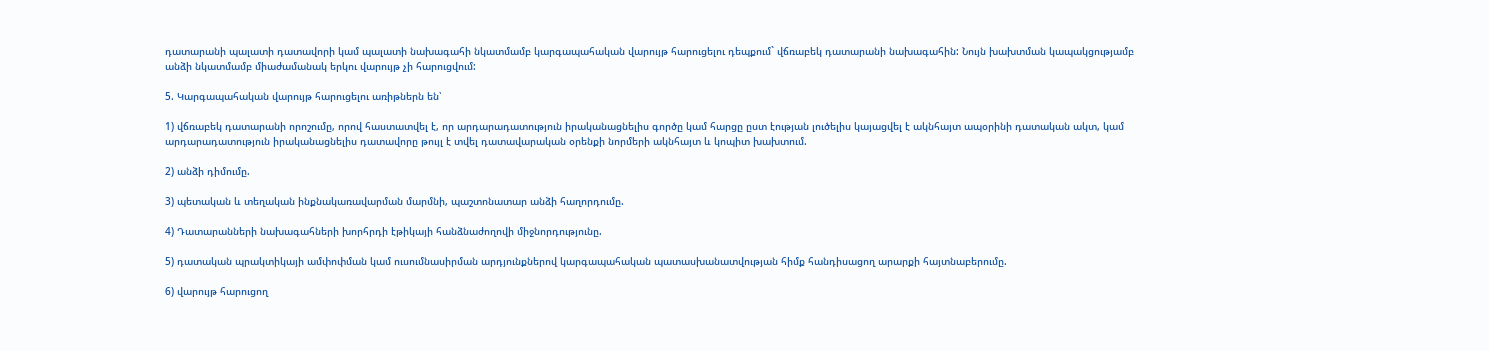դատարանի պալատի դատավորի կամ պալատի նախագահի նկատմամբ կարգապահական վարույթ հարուցելու դեպքում` վճռաբեկ դատարանի նախագահին: Նույն խախտման կապակցությամբ անձի նկատմամբ միաժամանակ երկու վարույթ չի հարուցվում:

5. Կարգապահական վարույթ հարուցելու առիթներն են՝

1) վճռաբեկ դատարանի որոշումը, որով հաստատվել է, որ արդարադատություն իրականացնելիս գործը կամ հարցը ըստ էության լուծելիս կայացվել է ակնհայտ ապօրինի դատական ակտ, կամ արդարադատություն իրականացնելիս դատավորը թույլ է տվել դատավարական օրենքի նորմերի ակնհայտ և կոպիտ խախտում.

2) անձի դիմումը.

3) պետական և տեղական ինքնակառավարման մարմնի, պաշտոնատար անձի հաղորդումը.

4) Դատարանների նախագահների խորհրդի էթիկայի հանձնաժողովի միջնորդությունը.

5) դատական պրակտիկայի ամփոփման կամ ուսումնասիրման արդյունքներով կարգապահական պատասխանատվության հիմք հանդիսացող արարքի հայտնաբերումը.

6) վարույթ հարուցող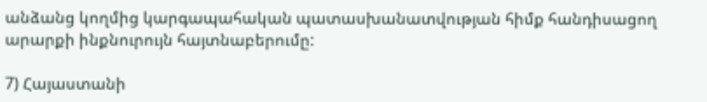անձանց կողմից կարգապահական պատասխանատվության հիմք հանդիսացող արարքի ինքնուրույն հայտնաբերումը:

7) Հայաստանի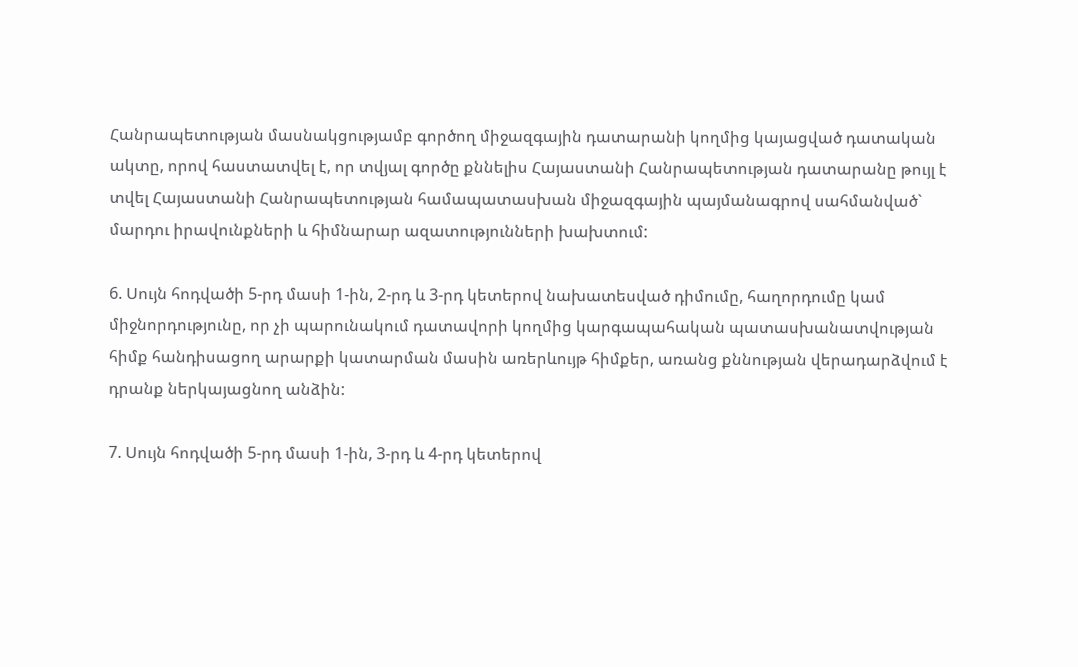Հանրապետության մասնակցությամբ գործող միջազգային դատարանի կողմից կայացված դատական ակտը, որով հաստատվել է, որ տվյալ գործը քննելիս Հայաստանի Հանրապետության դատարանը թույլ է տվել Հայաստանի Հանրապետության համապատասխան միջազգային պայմանագրով սահմանված` մարդու իրավունքների և հիմնարար ազատությունների խախտում:

6. Սույն հոդվածի 5-րդ մասի 1-ին, 2-րդ և 3-րդ կետերով նախատեսված դիմումը, հաղորդումը կամ միջնորդությունը, որ չի պարունակում դատավորի կողմից կարգապահական պատասխանատվության հիմք հանդիսացող արարքի կատարման մասին առերևույթ հիմքեր, առանց քննության վերադարձվում է դրանք ներկայացնող անձին:

7. Սույն հոդվածի 5-րդ մասի 1-ին, 3-րդ և 4-րդ կետերով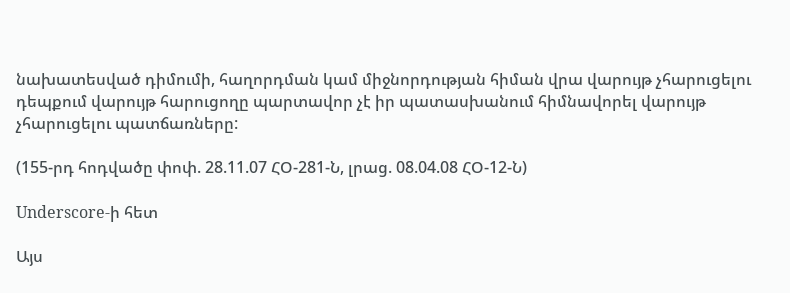նախատեսված դիմումի, հաղորդման կամ միջնորդության հիման վրա վարույթ չհարուցելու դեպքում վարույթ հարուցողը պարտավոր չէ իր պատասխանում հիմնավորել վարույթ չհարուցելու պատճառները:

(155-րդ հոդվածը փոփ. 28.11.07 ՀՕ-281-Ն, լրաց. 08.04.08 ՀՕ-12-Ն)

Underscore-ի հետ

Այս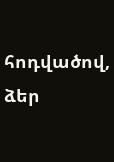հոդվածով, ձեր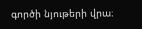գործի նյութերի վրա։